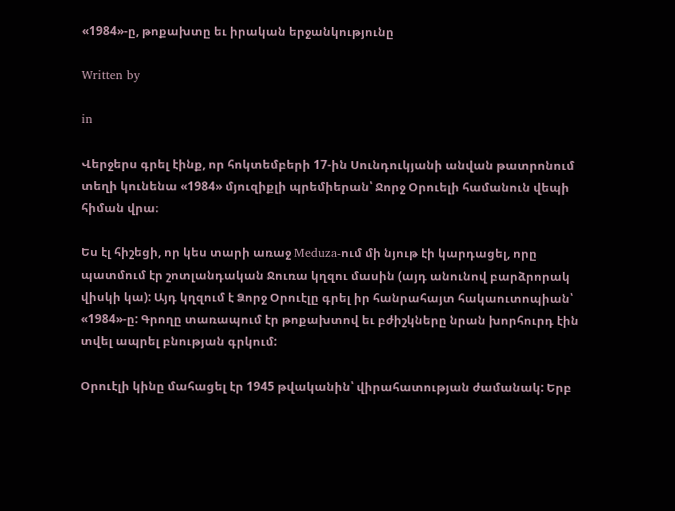«1984»-ը, թոքախտը եւ իրական երջանկությունը

Written by

in

Վերջերս գրել էինք, որ հոկտեմբերի 17-ին Սունդուկյանի անվան թատրոնում տեղի կունենա «1984» մյուզիքլի պրեմիերան՝ Ջորջ Օրուելի համանուն վեպի հիման վրա։

Ես էլ հիշեցի, որ կես տարի առաջ Meduza-ում մի նյութ էի կարդացել, որը պատմում էր շոտլանդական Ջուռա կղզու մասին (այդ անունով բարձրորակ վիսկի կա): Այդ կղզում է Ձորջ Օրուէլը գրել իր հանրահայտ հակաուտոպիան՝ «1984»-ը: Գրողը տառապում էր թոքախտով եւ բժիշկները նրան խորհուրդ էին տվել ապրել բնության գրկում:

Օրուէլի կինը մահացել էր 1945 թվականին՝ վիրահատության ժամանակ: Երբ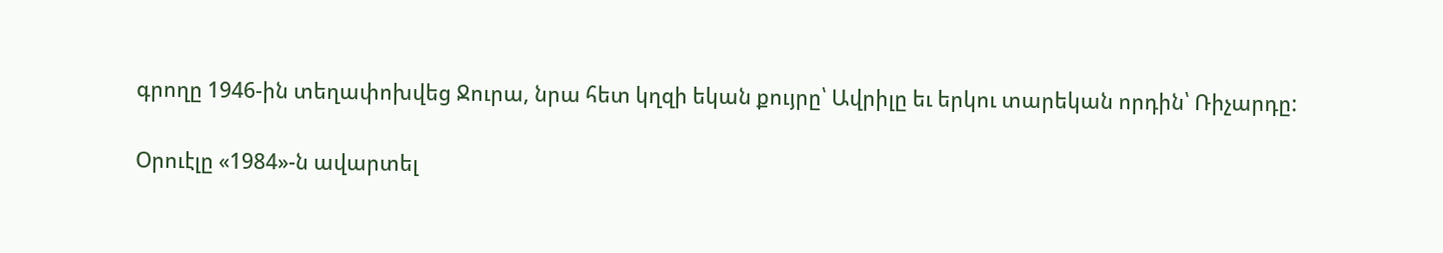գրողը 1946-ին տեղափոխվեց Ջուրա, նրա հետ կղզի եկան քույրը՝ Ավրիլը եւ երկու տարեկան որդին՝ Ռիչարդը:

Օրուէլը «1984»-ն ավարտել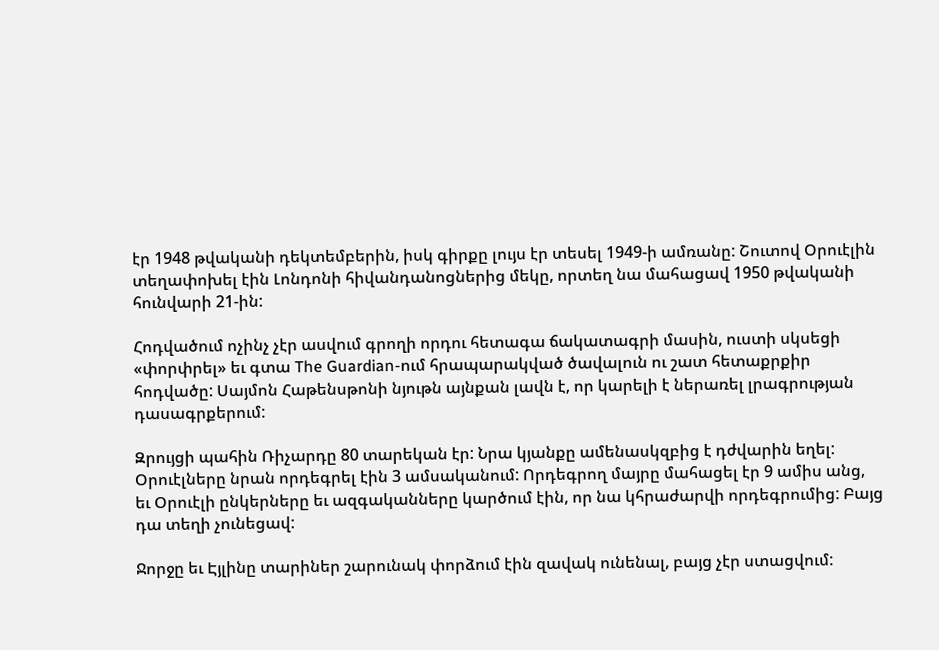էր 1948 թվականի դեկտեմբերին, իսկ գիրքը լույս էր տեսել 1949-ի ամռանը: Շուտով Օրուէլին տեղափոխել էին Լոնդոնի հիվանդանոցներից մեկը, որտեղ նա մահացավ 1950 թվականի հունվարի 21-ին:

Հոդվածում ոչինչ չէր ասվում գրողի որդու հետագա ճակատագրի մասին, ուստի սկսեցի «փորփրել» եւ գտա The Guardian-ում հրապարակված ծավալուն ու շատ հետաքրքիր հոդվածը: Սայմոն Հաթենսթոնի նյութն այնքան լավն է, որ կարելի է ներառել լրագրության դասագրքերում:

Զրույցի պահին Ռիչարդը 80 տարեկան էր: Նրա կյանքը ամենասկզբից է դժվարին եղել: Օրուէլները նրան որդեգրել էին 3 ամսականում: Որդեգրող մայրը մահացել էր 9 ամիս անց, եւ Օրուէլի ընկերները եւ ազգականները կարծում էին, որ նա կհրաժարվի որդեգրումից: Բայց դա տեղի չունեցավ:

Ջորջը եւ Էյլինը տարիներ շարունակ փորձում էին զավակ ունենալ, բայց չէր ստացվում: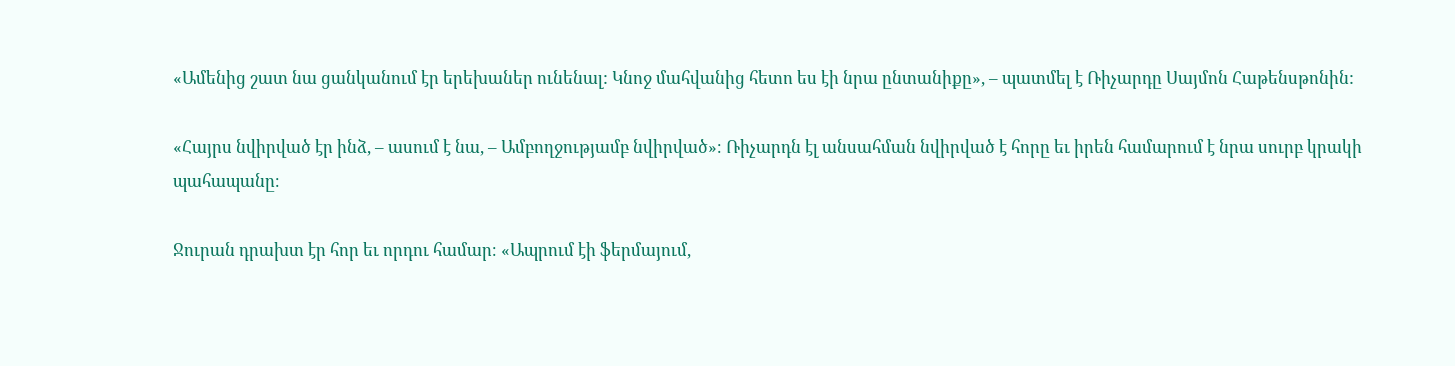«Ամենից շատ նա ցանկանում էր երեխաներ ունենալ: Կնոջ մահվանից հետո ես էի նրա ընտանիքը», – պատմել է Ռիչարդը Սայմոն Հաթենսթոնին:

«Հայրս նվիրված էր ինձ, – ասում է նա, – Ամբողջությամբ նվիրված»։ Ռիչարդն էլ անսահման նվիրված է հորը եւ իրեն համարում է նրա սուրբ կրակի պահապանը։

Ջուրան դրախտ էր հոր եւ որդու համար։ «Ապրում էի ֆերմայում,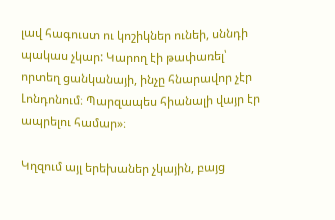լավ հագուստ ու կոշիկներ ունեի, սննդի պակաս չկար: Կարող էի թափառել՝ որտեղ ցանկանայի, ինչը հնարավոր չէր Լոնդոնում։ Պարզապես հիանալի վայր էր ապրելու համար»։

Կղզում այլ երեխաներ չկային, բայց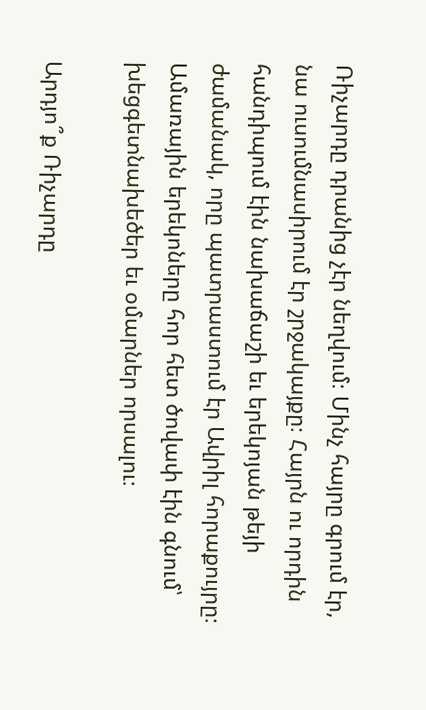Ռիչարդը դրանից չէր նեղվում։ Մինչ հայրը գրում էր, նա ուսումնասիրում էր շրջակայքը։ Հայրն ու որդին հանդիպում էին նախաճաշի եւ երեկոյան թեյի ժամանակ, որը պատրաստում էր Ավրիլ հորաքույրը։ Ամառային երեկոները հոր հետ ծովափ էին գնում՝ խեցգետնախեծեր եւ օմարներ որսալու։

Արդյո՞ք Ռիչարդը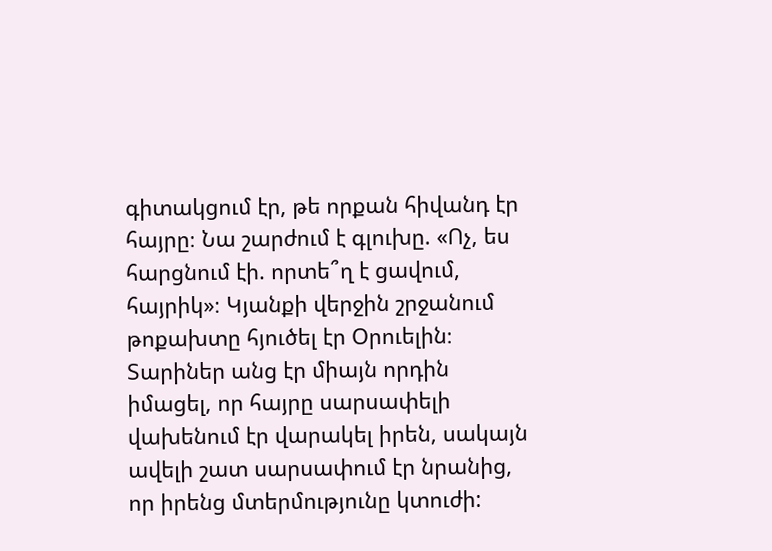գիտակցում էր, թե որքան հիվանդ էր հայրը։ Նա շարժում է գլուխը. «Ոչ, ես հարցնում էի. որտե՞ղ է ցավում, հայրիկ»։ Կյանքի վերջին շրջանում թոքախտը հյուծել էր Օրուելին։ Տարիներ անց էր միայն որդին իմացել, որ հայրը սարսափելի վախենում էր վարակել իրեն, սակայն ավելի շատ սարսափում էր նրանից, որ իրենց մտերմությունը կտուժի: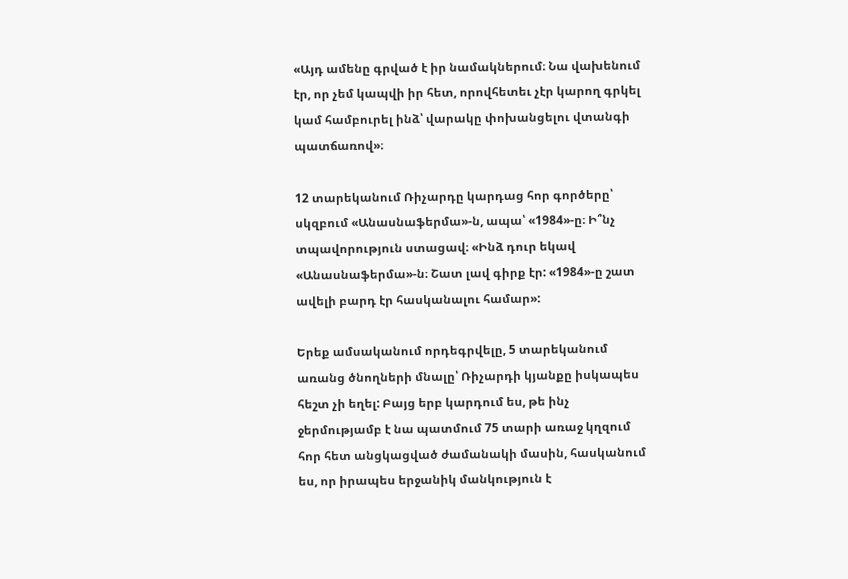«Այդ ամենը գրված է իր նամակներում։ Նա վախենում էր, որ չեմ կապվի իր հետ, որովհետեւ չէր կարող գրկել կամ համբուրել ինձ՝ վարակը փոխանցելու վտանգի պատճառով»։

12 տարեկանում Ռիչարդը կարդաց հոր գործերը՝ սկզբում «Անասնաֆերմա»-ն, ապա՝ «1984»-ը։ Ի՞նչ տպավորություն ստացավ։ «Ինձ դուր եկավ «Անասնաֆերմա»-ն։ Շատ լավ գիրք էր: «1984»-ը շատ ավելի բարդ էր հասկանալու համար»:

Երեք ամսականում որդեգրվելը, 5 տարեկանում առանց ծնողների մնալը՝ Ռիչարդի կյանքը իսկապես հեշտ չի եղել: Բայց երբ կարդում ես, թե ինչ ջերմությամբ է նա պատմում 75 տարի առաջ կղզում հոր հետ անցկացված ժամանակի մասին, հասկանում ես, որ իրապես երջանիկ մանկություն է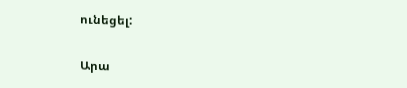ունեցել:

Արա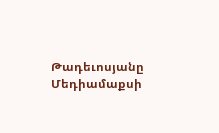Թադեւոսյանը Մեդիամաքսի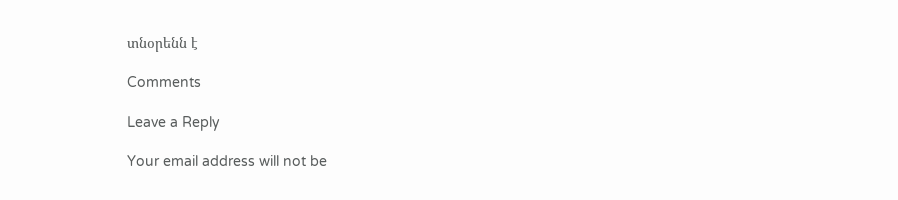տնօրենն է

Comments

Leave a Reply

Your email address will not be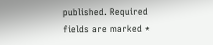published. Required fields are marked *